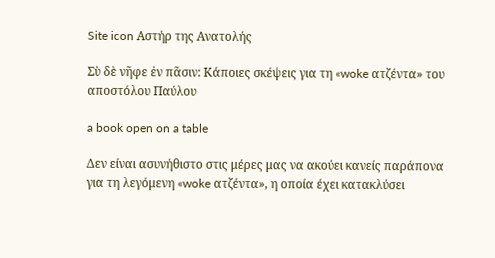Site icon Αστήρ της Ανατολής

Σὺ δὲ νῆφε ἐν πᾶσιν: Κάποιες σκέψεις για τη «woke ατζέντα» του αποστόλου Παύλου

a book open on a table

Δεν είναι ασυνήθιστο στις μέρες μας να ακούει κανείς παράπονα για τη λεγόμενη «woke ατζέντα», η οποία έχει κατακλύσει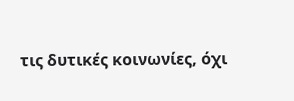τις δυτικές κοινωνίες, όχι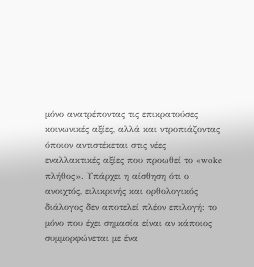μόνο ανατρέποντας τις επικρατούσες κοινωνικές αξίες, αλλά και ντροπιάζοντας όποιον αντιστέκεται στις νέες εναλλακτικές αξίες που προωθεί το «woke πλήθος». Υπάρχει η αίσθηση ότι ο ανοιχτός, ειλικρινής και ορθολογικός διάλογος δεν αποτελεί πλέον επιλογή: το μόνο που έχει σημασία είναι αν κάποιος συμμορφώνεται με ένα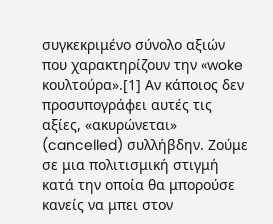συγκεκριμένο σύνολο αξιών που χαρακτηρίζουν την «woke κουλτούρα».[1] Αν κάποιος δεν προσυπογράφει αυτές τις αξίες, «ακυρώνεται» (cancelled) συλλήβδην. Ζούμε σε μια πολιτισμική στιγμή κατά την οποία θα μπορούσε κανείς να μπει στον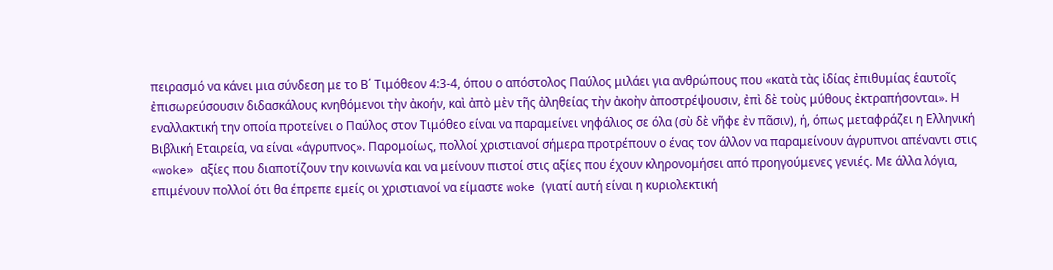πειρασμό να κάνει μια σύνδεση με το Β΄ Τιμόθεον 4:3-4, όπου ο απόστολος Παύλος μιλάει για ανθρώπους που «κατὰ τὰς ἰδίας ἐπιθυμίας ἑαυτοῖς ἐπισωρεύσουσιν διδασκάλους κνηθόμενοι τὴν ἀκοήν, καὶ ἀπὸ μὲν τῆς ἀληθείας τὴν ἀκοὴν ἀποστρέψουσιν, ἐπὶ δὲ τοὺς μύθους ἐκτραπήσονται». Η εναλλακτική την οποία προτείνει ο Παύλος στον Τιμόθεο είναι να παραμείνει νηφάλιος σε όλα (σὺ δὲ νῆφε ἐν πᾶσιν), ή, όπως μεταφράζει η Ελληνική Βιβλική Εταιρεία, να είναι «άγρυπνος». Παρομοίως, πολλοί χριστιανοί σήμερα προτρέπουν ο ένας τον άλλον να παραμείνουν άγρυπνοι απέναντι στις «woke» αξίες που διαποτίζουν την κοινωνία και να μείνουν πιστοί στις αξίες που έχουν κληρονομήσει από προηγούμενες γενιές. Με άλλα λόγια, επιμένουν πολλοί ότι θα έπρεπε εμείς οι χριστιανοί να είμαστε woke (γιατί αυτή είναι η κυριολεκτική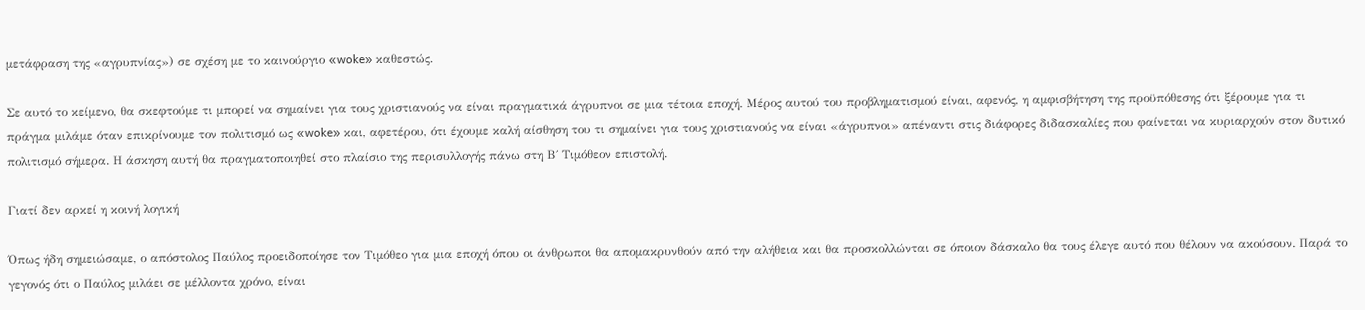μετάφραση της «αγρυπνίας») σε σχέση με το καινούργιο «woke» καθεστώς.

Σε αυτό το κείμενο, θα σκεφτούμε τι μπορεί να σημαίνει για τους χριστιανούς να είναι πραγματικά άγρυπνοι σε μια τέτοια εποχή. Μέρος αυτού του προβληματισμού είναι, αφενός, η αμφισβήτηση της προϋπόθεσης ότι ξέρουμε για τι πράγμα μιλάμε όταν επικρίνουμε τον πολιτισμό ως «woke» και, αφετέρου, ότι έχουμε καλή αίσθηση του τι σημαίνει για τους χριστιανούς να είναι «άγρυπνοι» απέναντι στις διάφορες διδασκαλίες που φαίνεται να κυριαρχούν στον δυτικό πολιτισμό σήμερα. Η άσκηση αυτή θα πραγματοποιηθεί στο πλαίσιο της περισυλλογής πάνω στη Β΄ Τιμόθεον επιστολή.

Γιατί δεν αρκεί η κοινή λογική

Όπως ήδη σημειώσαμε, ο απόστολος Παύλος προειδοποίησε τον Τιμόθεο για μια εποχή όπου οι άνθρωποι θα απομακρυνθούν από την αλήθεια και θα προσκολλώνται σε όποιον δάσκαλο θα τους έλεγε αυτό που θέλουν να ακούσουν. Παρά το γεγονός ότι ο Παύλος μιλάει σε μέλλοντα χρόνο, είναι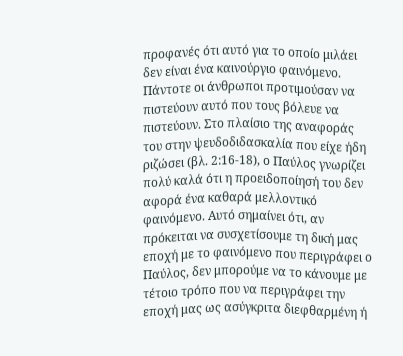προφανές ότι αυτό για το οποίο μιλάει δεν είναι ένα καινούργιο φαινόμενο. Πάντοτε οι άνθρωποι προτιμούσαν να πιστεύουν αυτό που τους βόλευε να πιστεύουν. Στο πλαίσιο της αναφοράς του στην ψευδοδιδασκαλία που είχε ήδη ριζώσει (βλ. 2:16-18), ο Παύλος γνωρίζει πολύ καλά ότι η προειδοποίησή του δεν αφορά ένα καθαρά μελλοντικό φαινόμενο. Αυτό σημαίνει ότι, αν πρόκειται να συσχετίσουμε τη δική μας εποχή με το φαινόμενο που περιγράφει ο Παύλος, δεν μπορούμε να το κάνουμε με τέτοιο τρόπο που να περιγράφει την εποχή μας ως ασύγκριτα διεφθαρμένη ή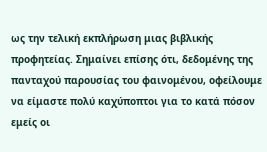ως την τελική εκπλήρωση μιας βιβλικής προφητείας. Σημαίνει επίσης ότι, δεδομένης της πανταχού παρουσίας του φαινομένου, οφείλουμε να είμαστε πολύ καχύποπτοι για το κατά πόσον εμείς οι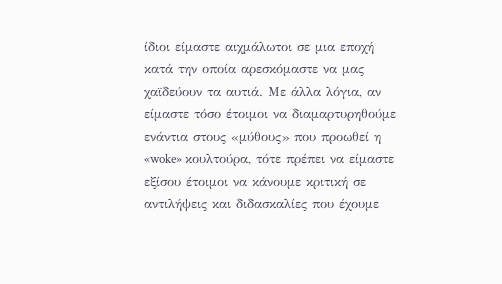ίδιοι είμαστε αιχμάλωτοι σε μια εποχή κατά την οποία αρεσκόμαστε να μας χαϊδεύουν τα αυτιά. Με άλλα λόγια, αν είμαστε τόσο έτοιμοι να διαμαρτυρηθούμε ενάντια στους «μύθους» που προωθεί η «woke» κουλτούρα, τότε πρέπει να είμαστε εξίσου έτοιμοι να κάνουμε κριτική σε αντιλήψεις και διδασκαλίες που έχουμε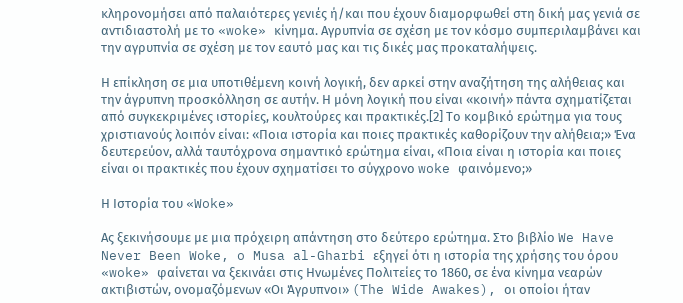κληρονομήσει από παλαιότερες γενιές ή/και που έχουν διαμορφωθεί στη δική μας γενιά σε αντιδιαστολή με το «woke» κίνημα. Αγρυπνία σε σχέση με τον κόσμο συμπεριλαμβάνει και την αγρυπνία σε σχέση με τον εαυτό μας και τις δικές μας προκαταλήψεις.

Η επίκληση σε μια υποτιθέμενη κοινή λογική, δεν αρκεί στην αναζήτηση της αλήθειας και την άγρυπνη προσκόλληση σε αυτήν. Η μόνη λογική που είναι «κοινή» πάντα σχηματίζεται από συγκεκριμένες ιστορίες, κουλτούρες και πρακτικές.[2] Το κομβικό ερώτημα για τους χριστιανούς λοιπόν είναι: «Ποια ιστορία και ποιες πρακτικές καθορίζουν την αλήθεια;» Ένα δευτερεύον, αλλά ταυτόχρονα σημαντικό ερώτημα είναι, «Ποια είναι η ιστορία και ποιες είναι οι πρακτικές που έχουν σχηματίσει το σύγχρονο woke φαινόμενο;»

Η Ιστορία του «Woke»

Ας ξεκινήσουμε με μια πρόχειρη απάντηση στο δεύτερο ερώτημα. Στο βιβλίο We Have Never Been Woke, o Musa al-Gharbi εξηγεί ότι η ιστορία της χρήσης του όρου «woke» φαίνεται να ξεκινάει στις Ηνωμένες Πολιτείες το 1860, σε ένα κίνημα νεαρών ακτιβιστών, ονομαζόμενων «Οι Άγρυπνοι» (The Wide Awakes), οι οποίοι ήταν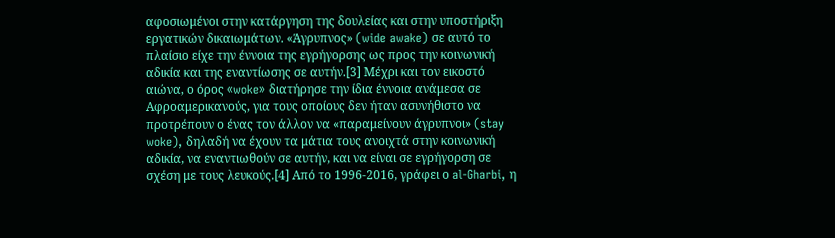αφοσιωμένοι στην κατάργηση της δουλείας και στην υποστήριξη εργατικών δικαιωμάτων. «Άγρυπνος» (wide awake) σε αυτό το πλαίσιο είχε την έννοια της εγρήγορσης ως προς την κοινωνική αδικία και της εναντίωσης σε αυτήν.[3] Μέχρι και τον εικοστό αιώνα, ο όρος «woke» διατήρησε την ίδια έννοια ανάμεσα σε Αφροαμερικανούς, για τους οποίους δεν ήταν ασυνήθιστο να προτρέπουν ο ένας τον άλλον να «παραμείνουν άγρυπνοι» (stay woke), δηλαδή να έχουν τα μάτια τους ανοιχτά στην κοινωνική αδικία, να εναντιωθούν σε αυτήν, και να είναι σε εγρήγορση σε σχέση με τους λευκούς.[4] Από το 1996-2016, γράφει ο al-Gharbi, η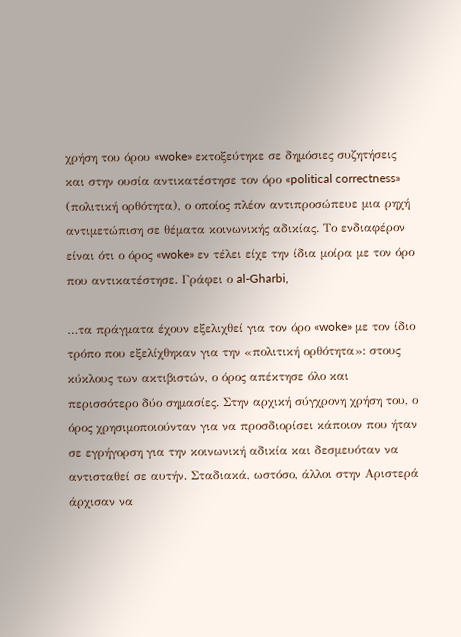χρήση του όρου «woke» εκτοξεύτηκε σε δημόσιες συζητήσεις και στην ουσία αντικατέστησε τον όρο «political correctness» (πολιτική ορθότητα), ο οποίος πλέον αντιπροσώπευε μια ρηχή αντιμετώπιση σε θέματα κοινωνικής αδικίας. Το ενδιαφέρον είναι ότι ο όρος «woke» εν τέλει είχε την ίδια μοίρα με τον όρο που αντικατέστησε. Γράφει ο al-Gharbi,

…τα πράγματα έχουν εξελιχθεί για τον όρο «woke» με τον ίδιο τρόπο που εξελίχθηκαν για την «πολιτική ορθότητα»: στους κύκλους των ακτιβιστών, ο όρος απέκτησε όλο και περισσότερο δύο σημασίες. Στην αρχική σύγχρονη χρήση του, ο όρος χρησιμοποιούνταν για να προσδιορίσει κάποιον που ήταν σε εγρήγορση για την κοινωνική αδικία και δεσμευόταν να αντισταθεί σε αυτήν. Σταδιακά, ωστόσο, άλλοι στην Αριστερά άρχισαν να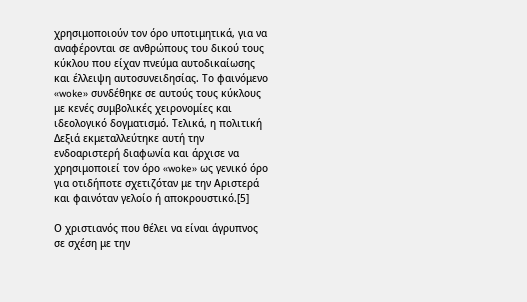χρησιμοποιούν τον όρο υποτιμητικά, για να αναφέρονται σε ανθρώπους του δικού τους κύκλου που είχαν πνεύμα αυτοδικαίωσης και έλλειψη αυτοσυνειδησίας. Το φαινόμενο «woke» συνδέθηκε σε αυτούς τους κύκλους με κενές συμβολικές χειρονομίες και ιδεολογικό δογματισμό. Τελικά, η πολιτική Δεξιά εκμεταλλεύτηκε αυτή την ενδοαριστερή διαφωνία και άρχισε να χρησιμοποιεί τον όρο «woke» ως γενικό όρο για οτιδήποτε σχετιζόταν με την Αριστερά και φαινόταν γελοίο ή αποκρουστικό.[5]

Ο χριστιανός που θέλει να είναι άγρυπνος σε σχέση με την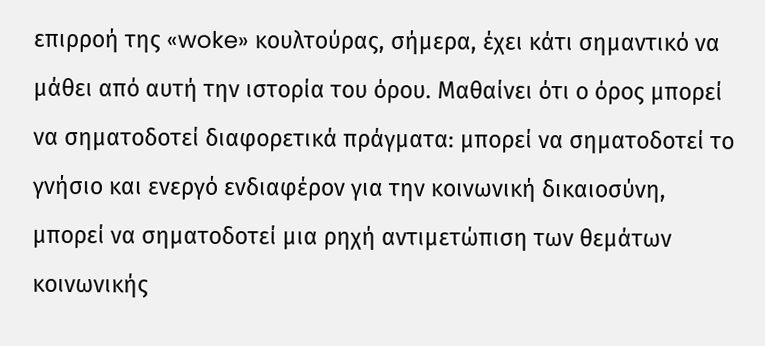επιρροή της «woke» κουλτούρας, σήμερα, έχει κάτι σημαντικό να μάθει από αυτή την ιστορία του όρου. Μαθαίνει ότι ο όρος μπορεί να σηματοδοτεί διαφορετικά πράγματα: μπορεί να σηματοδοτεί το γνήσιο και ενεργό ενδιαφέρον για την κοινωνική δικαιοσύνη, μπορεί να σηματοδοτεί μια ρηχή αντιμετώπιση των θεμάτων κοινωνικής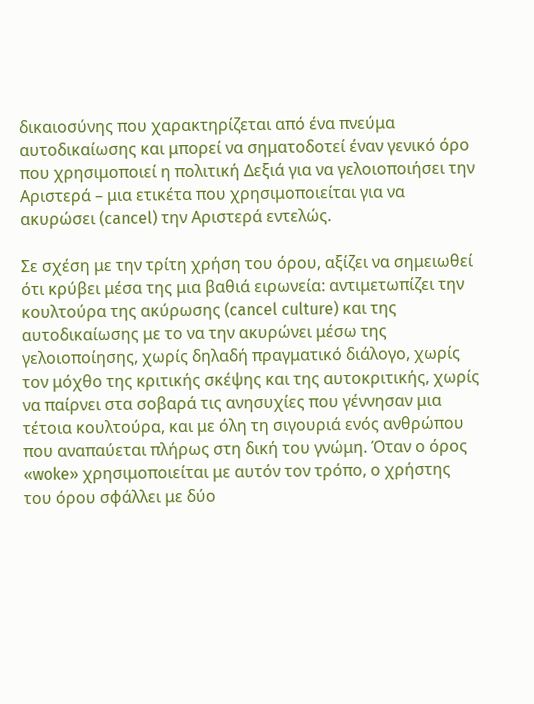δικαιοσύνης που χαρακτηρίζεται από ένα πνεύμα αυτοδικαίωσης και μπορεί να σηματοδοτεί έναν γενικό όρο που χρησιμοποιεί η πολιτική Δεξιά για να γελοιοποιήσει την Αριστερά – μια ετικέτα που χρησιμοποιείται για να ακυρώσει (cancel) την Αριστερά εντελώς.

Σε σχέση με την τρίτη χρήση του όρου, αξίζει να σημειωθεί ότι κρύβει μέσα της μια βαθιά ειρωνεία: αντιμετωπίζει την κουλτούρα της ακύρωσης (cancel culture) και της αυτοδικαίωσης με το να την ακυρώνει μέσω της γελοιοποίησης, χωρίς δηλαδή πραγματικό διάλογο, χωρίς τον μόχθο της κριτικής σκέψης και της αυτοκριτικής, χωρίς να παίρνει στα σοβαρά τις ανησυχίες που γέννησαν μια τέτοια κουλτούρα, και με όλη τη σιγουριά ενός ανθρώπου που αναπαύεται πλήρως στη δική του γνώμη. Όταν ο όρος «woke» χρησιμοποιείται με αυτόν τον τρόπο, ο χρήστης του όρου σφάλλει με δύο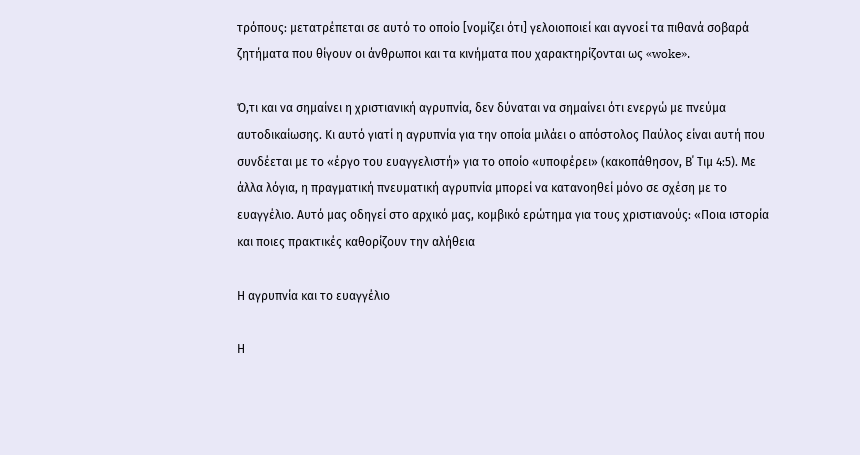τρόπους: μετατρέπεται σε αυτό το οποίο [νομίζει ότι] γελοιοποιεί και αγνοεί τα πιθανά σοβαρά ζητήματα που θίγουν οι άνθρωποι και τα κινήματα που χαρακτηρίζονται ως «woke».

Ό,τι και να σημαίνει η χριστιανική αγρυπνία, δεν δύναται να σημαίνει ότι ενεργώ με πνεύμα αυτοδικαίωσης. Κι αυτό γιατί η αγρυπνία για την οποία μιλάει ο απόστολος Παύλος είναι αυτή που συνδέεται με το «έργο του ευαγγελιστή» για το οποίο «υποφέρει» (κακοπάθησον, Β΄ Τιμ 4:5). Με άλλα λόγια, η πραγματική πνευματική αγρυπνία μπορεί να κατανοηθεί μόνο σε σχέση με το ευαγγέλιο. Αυτό μας οδηγεί στο αρχικό μας, κομβικό ερώτημα για τους χριστιανούς: «Ποια ιστορία και ποιες πρακτικές καθορίζουν την αλήθεια

Η αγρυπνία και το ευαγγέλιο

Η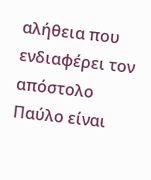αλήθεια που ενδιαφέρει τον απόστολο Παύλο είναι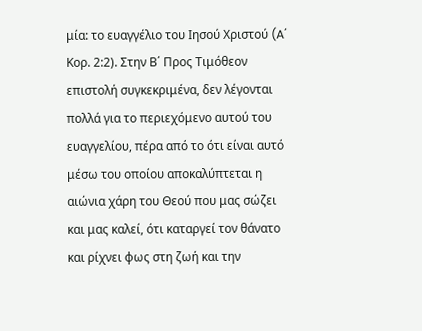μία: το ευαγγέλιο του Ιησού Χριστού (A΄ Κορ. 2:2). Στην Β΄ Προς Τιμόθεον επιστολή συγκεκριμένα, δεν λέγονται πολλά για το περιεχόμενο αυτού του ευαγγελίου, πέρα από το ότι είναι αυτό μέσω του οποίου αποκαλύπτεται η αιώνια χάρη του Θεού που μας σώζει και μας καλεί, ότι καταργεί τον θάνατο και ρίχνει φως στη ζωή και την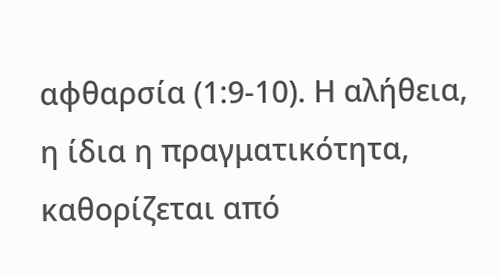αφθαρσία (1:9-10). Η αλήθεια, η ίδια η πραγματικότητα, καθορίζεται από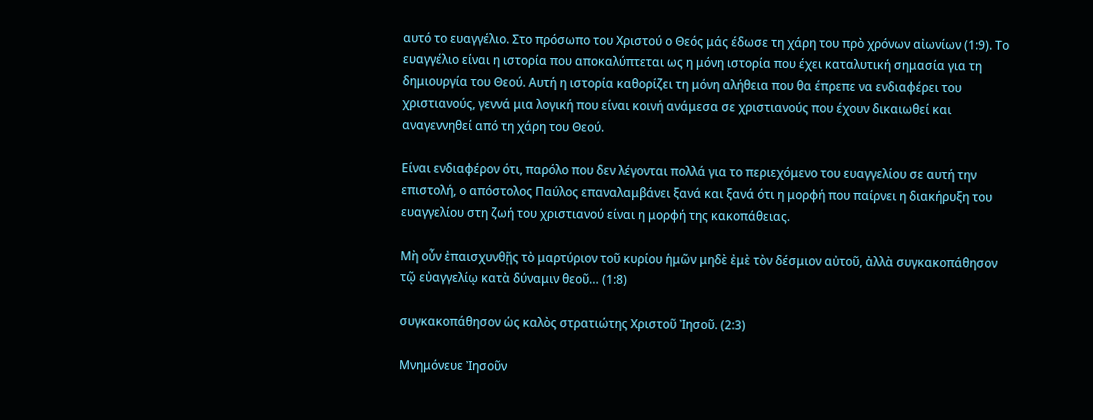αυτό το ευαγγέλιο. Στο πρόσωπο του Χριστού ο Θεός μάς έδωσε τη χάρη του πρὸ χρόνων αἰωνίων (1:9). Το ευαγγέλιο είναι η ιστορία που αποκαλύπτεται ως η μόνη ιστορία που έχει καταλυτική σημασία για τη δημιουργία του Θεού. Αυτή η ιστορία καθορίζει τη μόνη αλήθεια που θα έπρεπε να ενδιαφέρει του χριστιανούς, γεννά μια λογική που είναι κοινή ανάμεσα σε χριστιανούς που έχουν δικαιωθεί και αναγεννηθεί από τη χάρη του Θεού.

Είναι ενδιαφέρον ότι, παρόλο που δεν λέγονται πολλά για το περιεχόμενο του ευαγγελίου σε αυτή την επιστολή, ο απόστολος Παύλος επαναλαμβάνει ξανά και ξανά ότι η μορφή που παίρνει η διακήρυξη του ευαγγελίου στη ζωή του χριστιανού είναι η μορφή της κακοπάθειας.

Μὴ οὖν ἐπαισχυνθῇς τὸ μαρτύριον τοῦ κυρίου ἡμῶν μηδὲ ἐμὲ τὸν δέσμιον αὐτοῦ, ἀλλὰ συγκακοπάθησον τῷ εὐαγγελίῳ κατὰ δύναμιν θεοῦ… (1:8)

συγκακοπάθησον ὡς καλὸς στρατιώτης Χριστοῦ Ἰησοῦ. (2:3)

Μνημόνευε Ἰησοῦν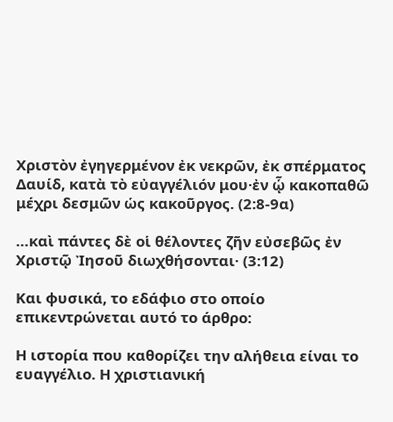Χριστὸν ἐγηγερμένον ἐκ νεκρῶν, ἐκ σπέρματος Δαυίδ, κατὰ τὸ εὐαγγέλιόν μου·ἐν ᾧ κακοπαθῶ μέχρι δεσμῶν ὡς κακοῦργος. (2:8-9α)

…καὶ πάντες δὲ οἱ θέλοντες ζῆν εὐσεβῶς ἐν Χριστῷ Ἰησοῦ διωχθήσονται· (3:12)

Και φυσικά, το εδάφιο στο οποίο επικεντρώνεται αυτό το άρθρο:

Η ιστορία που καθορίζει την αλήθεια είναι το ευαγγέλιο. Η χριστιανική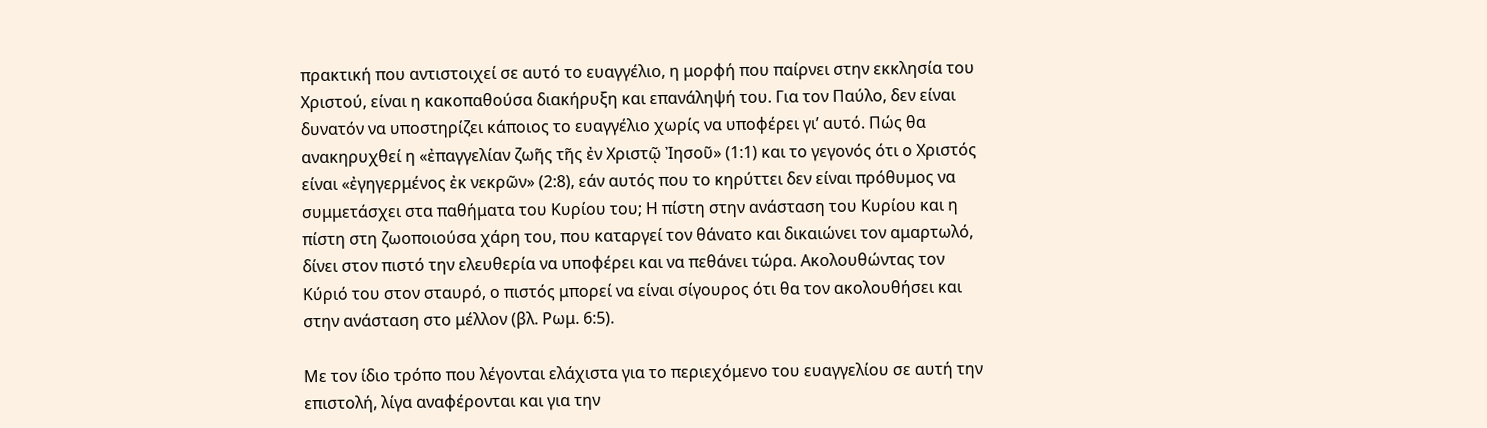πρακτική που αντιστοιχεί σε αυτό το ευαγγέλιο, η μορφή που παίρνει στην εκκλησία του Χριστού, είναι η κακοπαθούσα διακήρυξη και επανάληψή του. Για τον Παύλο, δεν είναι δυνατόν να υποστηρίζει κάποιος το ευαγγέλιο χωρίς να υποφέρει γι’ αυτό. Πώς θα ανακηρυχθεί η «ἐπαγγελίαν ζωῆς τῆς ἐν Χριστῷ Ἰησοῦ» (1:1) και το γεγονός ότι ο Χριστός είναι «ἐγηγερμένος ἐκ νεκρῶν» (2:8), εάν αυτός που το κηρύττει δεν είναι πρόθυμος να συμμετάσχει στα παθήματα του Κυρίου του; Η πίστη στην ανάσταση του Κυρίου και η πίστη στη ζωοποιούσα χάρη του, που καταργεί τον θάνατο και δικαιώνει τον αμαρτωλό, δίνει στον πιστό την ελευθερία να υποφέρει και να πεθάνει τώρα. Ακολουθώντας τον Κύριό του στον σταυρό, ο πιστός μπορεί να είναι σίγουρος ότι θα τον ακολουθήσει και στην ανάσταση στο μέλλον (βλ. Ρωμ. 6:5).

Με τον ίδιο τρόπο που λέγονται ελάχιστα για το περιεχόμενο του ευαγγελίου σε αυτή την επιστολή, λίγα αναφέρονται και για την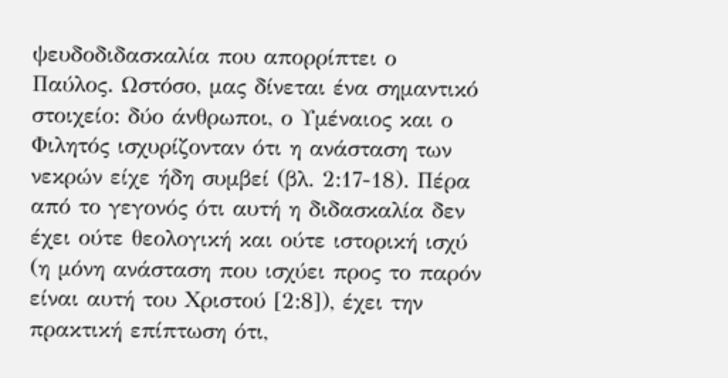ψευδοδιδασκαλία που απορρίπτει ο Παύλος. Ωστόσο, μας δίνεται ένα σημαντικό στοιχείο: δύο άνθρωποι, ο Υμέναιος και ο Φιλητός ισχυρίζονταν ότι η ανάσταση των νεκρών είχε ήδη συμβεί (βλ. 2:17-18). Πέρα από το γεγονός ότι αυτή η διδασκαλία δεν έχει ούτε θεολογική και ούτε ιστορική ισχύ (η μόνη ανάσταση που ισχύει προς το παρόν είναι αυτή του Χριστού [2:8]), έχει την πρακτική επίπτωση ότι,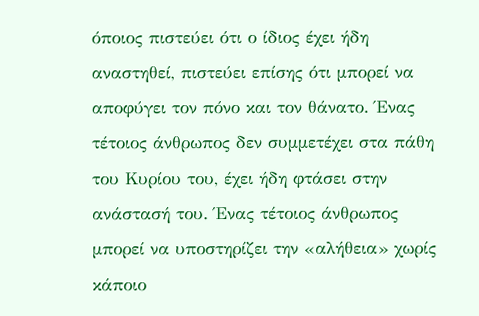όποιος πιστεύει ότι ο ίδιος έχει ήδη αναστηθεί, πιστεύει επίσης ότι μπορεί να αποφύγει τον πόνο και τον θάνατο. Ένας τέτοιος άνθρωπος δεν συμμετέχει στα πάθη του Κυρίου του, έχει ήδη φτάσει στην ανάστασή του. Ένας τέτοιος άνθρωπος μπορεί να υποστηρίζει την «αλήθεια» χωρίς κάποιο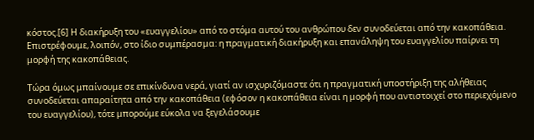κόστος.[6] Η διακήρυξη του «ευαγγελίου» από το στόμα αυτού του ανθρώπου δεν συνοδεύεται από την κακοπάθεια. Επιστρέφουμε, λοιπόν, στο ίδιο συμπέρασμα: η πραγματική διακήρυξη και επανάληψη του ευαγγελίου παίρνει τη μορφή της κακοπάθειας.

Τώρα όμως μπαίνουμε σε επικίνδυνα νερά, γιατί αν ισχυριζόμαστε ότι η πραγματική υποστήριξη της αλήθειας συνοδεύεται απαραίτητα από την κακοπάθεια (εφόσον η κακοπάθεια είναι η μορφή που αντιστοιχεί στο περιεχόμενο του ευαγγελίου), τότε μπορούμε εύκολα να ξεγελάσουμε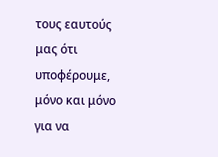τους εαυτούς μας ότι υποφέρουμε, μόνο και μόνο για να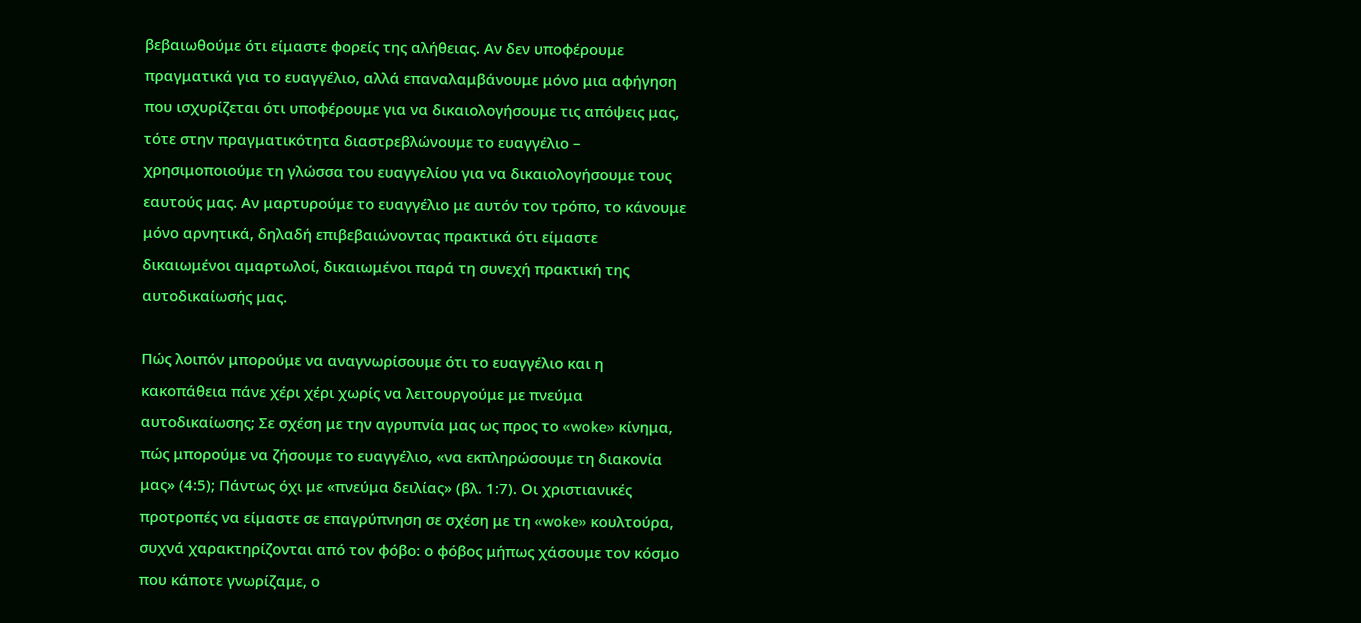βεβαιωθούμε ότι είμαστε φορείς της αλήθειας. Αν δεν υποφέρουμε πραγματικά για το ευαγγέλιο, αλλά επαναλαμβάνουμε μόνο μια αφήγηση που ισχυρίζεται ότι υποφέρουμε για να δικαιολογήσουμε τις απόψεις μας, τότε στην πραγματικότητα διαστρεβλώνουμε το ευαγγέλιο – χρησιμοποιούμε τη γλώσσα του ευαγγελίου για να δικαιολογήσουμε τους εαυτούς μας. Αν μαρτυρούμε το ευαγγέλιο με αυτόν τον τρόπο, το κάνουμε μόνο αρνητικά, δηλαδή επιβεβαιώνοντας πρακτικά ότι είμαστε δικαιωμένοι αμαρτωλοί, δικαιωμένοι παρά τη συνεχή πρακτική της αυτοδικαίωσής μας.

Πώς λοιπόν μπορούμε να αναγνωρίσουμε ότι το ευαγγέλιο και η κακοπάθεια πάνε χέρι χέρι χωρίς να λειτουργούμε με πνεύμα αυτοδικαίωσης; Σε σχέση με την αγρυπνία μας ως προς το «woke» κίνημα, πώς μπορούμε να ζήσουμε το ευαγγέλιο, «να εκπληρώσουμε τη διακονία μας» (4:5); Πάντως όχι με «πνεύμα δειλίας» (βλ. 1:7). Οι χριστιανικές προτροπές να είμαστε σε επαγρύπνηση σε σχέση με τη «woke» κουλτούρα, συχνά χαρακτηρίζονται από τον φόβο: ο φόβος μήπως χάσουμε τον κόσμο που κάποτε γνωρίζαμε, ο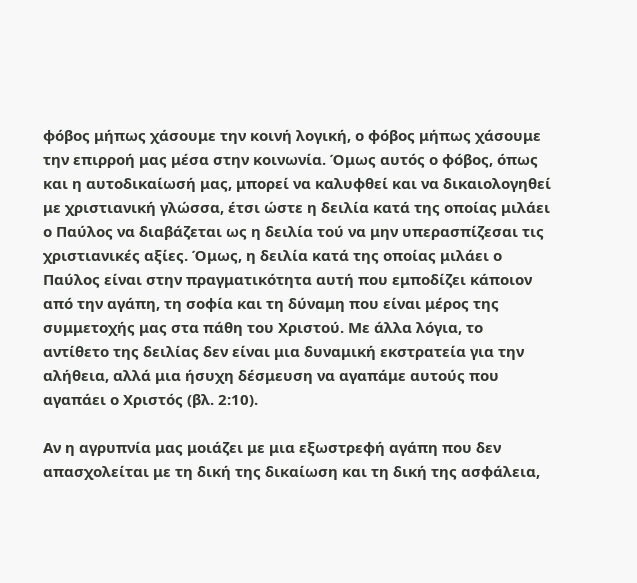φόβος μήπως χάσουμε την κοινή λογική, ο φόβος μήπως χάσουμε την επιρροή μας μέσα στην κοινωνία. Όμως αυτός ο φόβος, όπως και η αυτοδικαίωσή μας, μπορεί να καλυφθεί και να δικαιολογηθεί με χριστιανική γλώσσα, έτσι ώστε η δειλία κατά της οποίας μιλάει ο Παύλος να διαβάζεται ως η δειλία τού να μην υπερασπίζεσαι τις χριστιανικές αξίες. Όμως, η δειλία κατά της οποίας μιλάει ο Παύλος είναι στην πραγματικότητα αυτή που εμποδίζει κάποιον από την αγάπη, τη σοφία και τη δύναμη που είναι μέρος της συμμετοχής μας στα πάθη του Χριστού. Με άλλα λόγια, το αντίθετο της δειλίας δεν είναι μια δυναμική εκστρατεία για την αλήθεια, αλλά μια ήσυχη δέσμευση να αγαπάμε αυτούς που αγαπάει ο Χριστός (βλ. 2:10).

Αν η αγρυπνία μας μοιάζει με μια εξωστρεφή αγάπη που δεν απασχολείται με τη δική της δικαίωση και τη δική της ασφάλεια,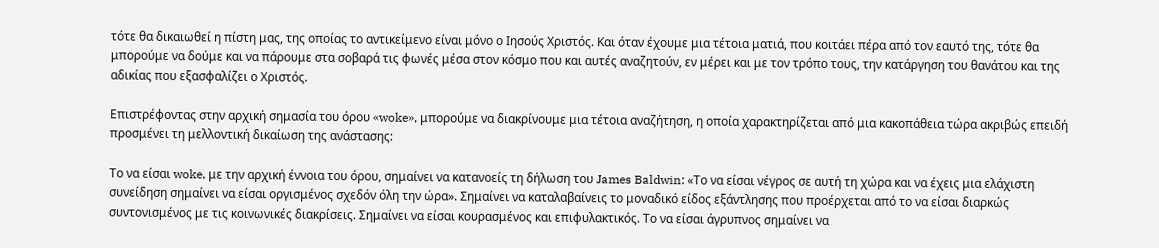τότε θα δικαιωθεί η πίστη μας, της οποίας το αντικείμενο είναι μόνο ο Ιησούς Χριστός. Και όταν έχουμε μια τέτοια ματιά, που κοιτάει πέρα από τον εαυτό της, τότε θα μπορούμε να δούμε και να πάρουμε στα σοβαρά τις φωνές μέσα στον κόσμο που και αυτές αναζητούν, εν μέρει και με τον τρόπο τους, την κατάργηση του θανάτου και της αδικίας που εξασφαλίζει ο Χριστός.

Επιστρέφοντας στην αρχική σημασία του όρου «woke», μπορούμε να διακρίνουμε μια τέτοια αναζήτηση, η οποία χαρακτηρίζεται από μια κακοπάθεια τώρα ακριβώς επειδή προσμένει τη μελλοντική δικαίωση της ανάστασης:

Το να είσαι woke, με την αρχική έννοια του όρου, σημαίνει να κατανοείς τη δήλωση του James Baldwin: «Το να είσαι νέγρος σε αυτή τη χώρα και να έχεις μια ελάχιστη συνείδηση σημαίνει να είσαι οργισμένος σχεδόν όλη την ώρα». Σημαίνει να καταλαβαίνεις το μοναδικό είδος εξάντλησης που προέρχεται από το να είσαι διαρκώς συντονισμένος με τις κοινωνικές διακρίσεις. Σημαίνει να είσαι κουρασμένος και επιφυλακτικός. Το να είσαι άγρυπνος σημαίνει να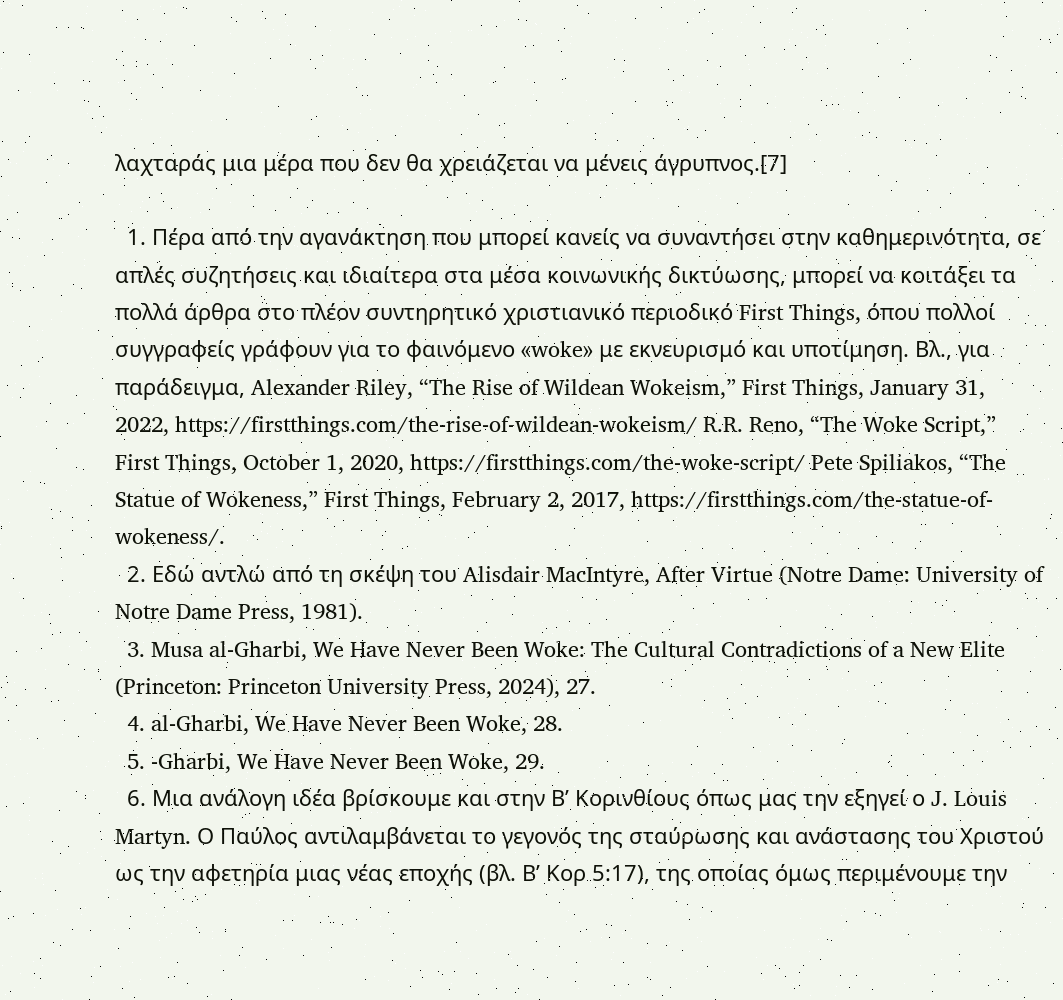λαχταράς μια μέρα που δεν θα χρειάζεται να μένεις άγρυπνος.[7]

  1. Πέρα από την αγανάκτηση που μπορεί κανείς να συναντήσει στην καθημερινότητα, σε απλές συζητήσεις και ιδιαίτερα στα μέσα κοινωνικής δικτύωσης, μπορεί να κοιτάξει τα πολλά άρθρα στο πλέον συντηρητικό χριστιανικό περιοδικό First Things, όπου πολλοί συγγραφείς γράφουν για το φαινόμενο «woke» με εκνευρισμό και υποτίμηση. Βλ., για παράδειγμα, Alexander Riley, “The Rise of Wildean Wokeism,” First Things, January 31, 2022, https://firstthings.com/the-rise-of-wildean-wokeism/ R.R. Reno, “The Woke Script,” First Things, October 1, 2020, https://firstthings.com/the-woke-script/ Pete Spiliakos, “The Statue of Wokeness,” First Things, February 2, 2017, https://firstthings.com/the-statue-of-wokeness/.
  2. Εδώ αντλώ από τη σκέψη του Alisdair MacIntyre, After Virtue (Notre Dame: University of Notre Dame Press, 1981).
  3. Musa al-Gharbi, We Have Never Been Woke: The Cultural Contradictions of a New Elite (Princeton: Princeton University Press, 2024), 27.
  4. al-Gharbi, We Have Never Been Woke, 28.
  5. -Gharbi, We Have Never Been Woke, 29.
  6. Μια ανάλογη ιδέα βρίσκουμε και στην Β’ Κορινθίους όπως μας την εξηγεί ο J. Louis Martyn. Ο Παύλος αντιλαμβάνεται το γεγονός της σταύρωσης και ανάστασης του Χριστού ως την αφετηρία μιας νέας εποχής (βλ. Β’ Κορ 5:17), της οποίας όμως περιμένουμε την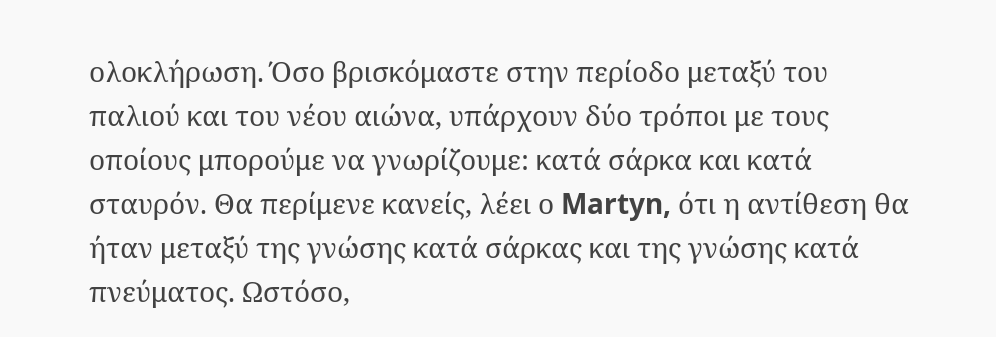ολοκλήρωση. Όσο βρισκόμαστε στην περίοδο μεταξύ του παλιού και του νέου αιώνα, υπάρχουν δύο τρόποι με τους οποίους μπορούμε να γνωρίζουμε: κατά σάρκα και κατά σταυρόν. Θα περίμενε κανείς, λέει ο Martyn, ότι η αντίθεση θα ήταν μεταξύ της γνώσης κατά σάρκας και της γνώσης κατά πνεύματος. Ωστόσο,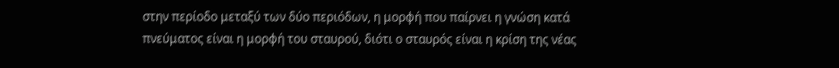στην περίοδο μεταξύ των δύο περιόδων, η μορφή που παίρνει η γνώση κατά πνεύματος είναι η μορφή του σταυρού, διότι ο σταυρός είναι η κρίση της νέας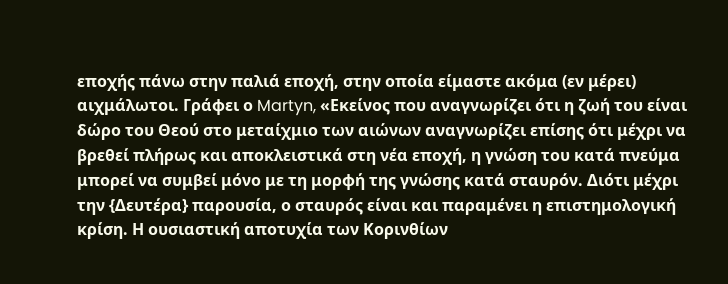εποχής πάνω στην παλιά εποχή, στην οποία είμαστε ακόμα (εν μέρει) αιχμάλωτοι. Γράφει ο Martyn, «Εκείνος που αναγνωρίζει ότι η ζωή του είναι δώρο του Θεού στο μεταίχμιο των αιώνων αναγνωρίζει επίσης ότι μέχρι να βρεθεί πλήρως και αποκλειστικά στη νέα εποχή, η γνώση του κατά πνεύμα μπορεί να συμβεί μόνο με τη μορφή της γνώσης κατά σταυρόν. Διότι μέχρι την {Δευτέρα} παρουσία, ο σταυρός είναι και παραμένει η επιστημολογική κρίση. Η ουσιαστική αποτυχία των Κορινθίων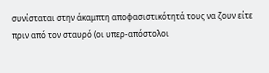συνίσταται στην άκαμπτη αποφασιστικότητά τους να ζουν είτε πριν από τον σταυρό (οι υπερ-απόστολοι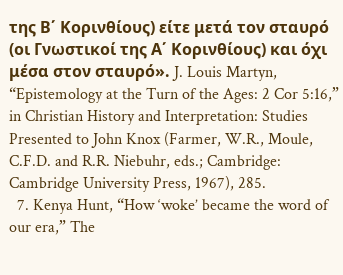της Β΄ Κορινθίους) είτε μετά τον σταυρό (οι Γνωστικοί της Α΄ Κορινθίους) και όχι μέσα στον σταυρό». J. Louis Martyn, “Epistemology at the Turn of the Ages: 2 Cor 5:16,” in Christian History and Interpretation: Studies Presented to John Knox (Farmer, W.R., Moule, C.F.D. and R.R. Niebuhr, eds.; Cambridge: Cambridge University Press, 1967), 285.
  7. Kenya Hunt, “How ‘woke’ became the word of our era,” The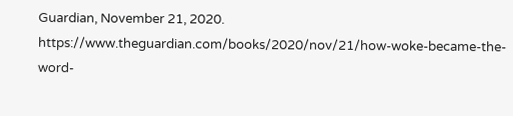Guardian, November 21, 2020. https://www.theguardian.com/books/2020/nov/21/how-woke-became-the-word-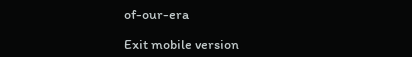of-our-era

Exit mobile version